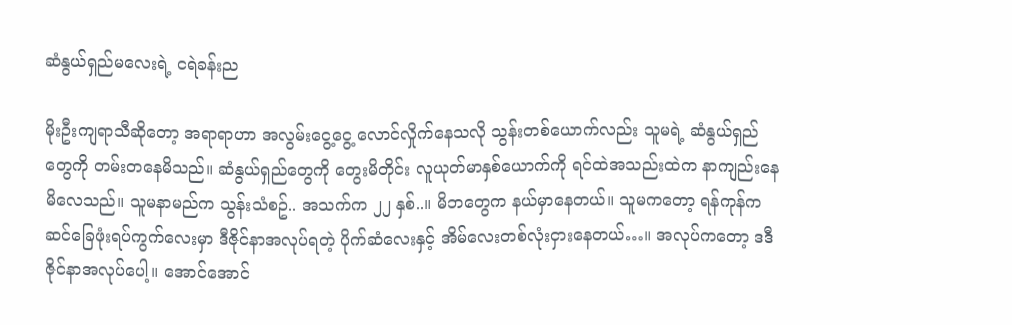ဆံနွယ်ရှည်မလေးရဲ့ ငရဲခန်းည

မိုးဦးကျရာသီဆိုတော့ အရာရာဟာ အလွမ်းငွေ့ငွေ့ လောင်လှိုက်နေသလို သွန်းတစ်ယောက်လည်း သူမရဲ့ ဆံနွယ်ရှည်တွေကို တမ်းတနေမိသည်။ ဆံနွယ်ရှည်တွေကို တွေးမိတိုင်း လူယုတ်မာနှစ်ယောက်ကို ရင်ထဲအသည်းထဲက နာကျည်းနေမိလေသည်။ သူမနာမည်က သွန်းသံစဥ်.. အသက်က ၂၂ နှစ်..။ မိဘတွေက နယ်မှာနေတယ်။ သူမကတော့ ရန်ကုန်က ဆင်ခြေဖုံးရပ်ကွက်လေးမှာ ဒီဇိုင်နာအလုပ်ရတဲ့ ပိုက်ဆံလေးနှင့် အိမ်လေးတစ်လုံးငှားနေတယ်…။ အလုပ်ကတော့ ဒဒီဇိုင်နာအလုပ်ပေါ့။ အောင်အောင်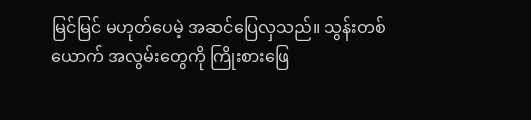မြင်မြင် မဟုတ်ပေမဲ့ အဆင်ပြေလှသည်။ သွန်းတစ်ယောက် အလွမ်းတွေကို ကြိုးစားဖြေ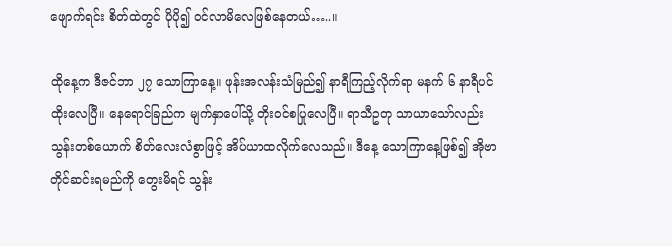ဖျောက်ရင်း စိတ်ထဲတွင် ပိုပို၍ ဝင်လာမိလေဖြစ်နေတယ်…..။

ထိုနေ့က ဒီဇင်ဘာ ၂၇ သောကြာနေ့။ ဖုန်းအလန်းသံမြည်၍ နာရီကြည့်လိုက်ရာ မနက် ၆ နာရီပင်ထိုးလေပြီ။ နေရောင်ခြည်က မျက်နှာပေါ်သို့ တိုးဝင်စပြုလေပြီ။ ရာသီဥတု သာယာသော်လည်း သွန်းတစ်ယောက် စိတ်လေးလံစွာဖြင့် အိပ်ယာထလိုက်လေသည်။ ဒီနေ့ သောကြာနေ့ဖြစ်၍ အိုဗာတိုင်ဆင်းရမည်ကို တွေးမိရင် သွန်း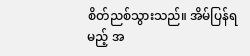စိတ်ညစ်သွားသည်။ အိမ်ပြန်ရမည့် အ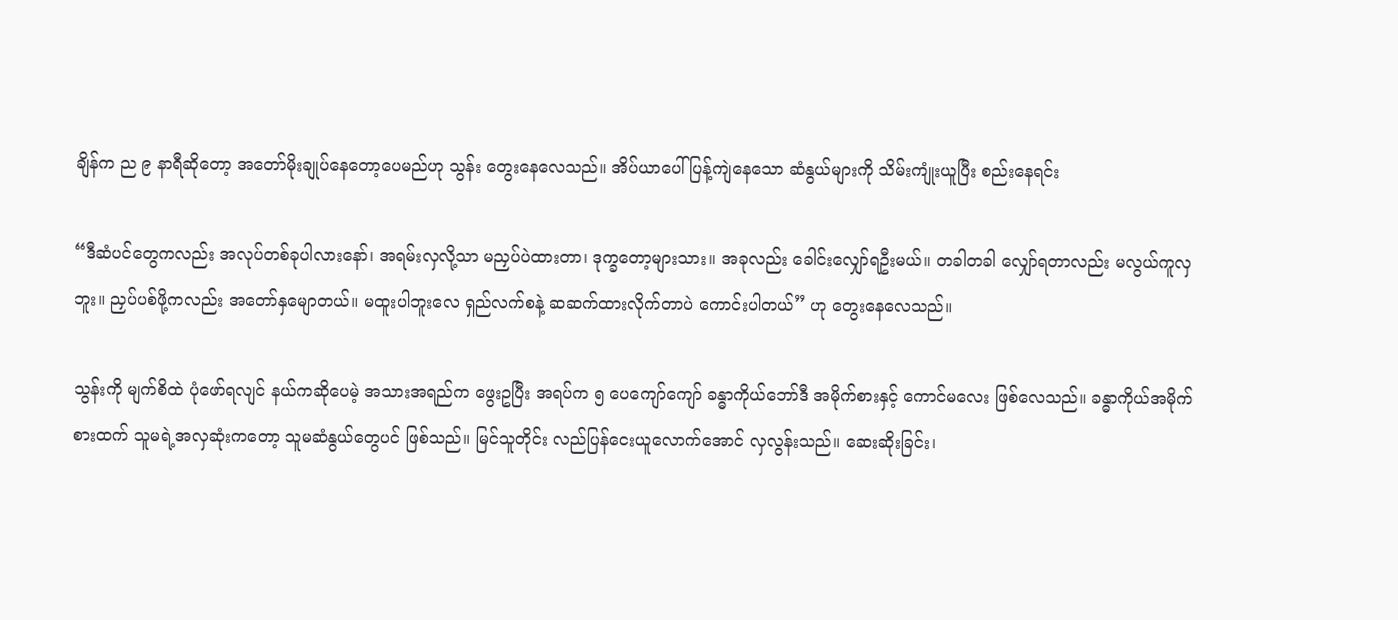ချိန်က ည ၉ နာရီဆိုတော့ အတော်မိုးချုပ်နေတော့ပေမည်ဟု သွန်း တွေးနေလေသည်။ အိပ်ယာပေါ် ပြန့်ကျဲနေသော ဆံနွယ်များကို သိမ်းကျုံးယူပြီး စည်းနေရင်း

“ဒီဆံပင်တွေကလည်း အလုပ်တစ်ခုပါလားနော်၊ အရမ်းလှလို့သာ မညှပ်ပဲထားတာ၊ ဒုက္ခတော့များသား။ အခုလည်း ခေါင်းလျှော်ရဦးမယ်။ တခါတခါ လျှော်ရတာလည်း မလွယ်ကူလှဘူး။ ညှပ်ပစ်ဖို့ကလည်း အတော်နှမျောတယ်။ မထူးပါဘူးလေ ရှည်လက်စနဲ့ ဆဆက်ထားလိုက်တာပဲ ကောင်းပါတယ်” ဟု တွေးနေလေသည်။

သွန်းကို မျက်စိထဲ ပုံဖော်ရလျင် နယ်ကဆိုပေမဲ့ အသားအရည်က ဖွေးဥပြီး အရပ်က ၅ ပေကျော်ကျော် ခန္ဓာကိုယ်ဘော်ဒီ အမိုက်စားနှင့် ကောင်မလေး ဖြစ်လေသည်။ ခန္ဓာကိုယ်အမိုက်စားထက် သူမရဲ့အလှဆုံးကတော့ သူမဆံနွယ်တွေပင် ဖြစ်သည်။ မြင်သူတိုင်း လည်ပြန်ငေးယူလောက်အောင် လှလွန်းသည်။ ဆေးဆိုးခြင်း၊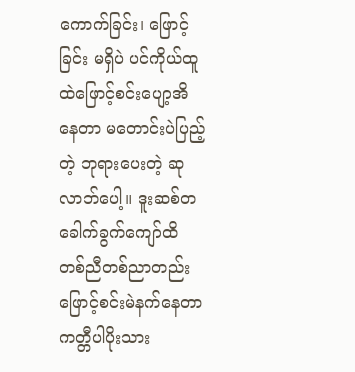ကောက်ခြင်း၊ ဖြောင့်ခြင်း မရှိပဲ ပင်ကိုယ်ထူထဲဖြောင့်စင်းပျော့အိနေတာ မတောင်းပဲပြည့်တဲ့ ဘုရားပေးတဲ့ ဆုလာဘ်ပေါ့။ ဒူးဆစ်တခေါက်ခွက်ကျော်ထိ တစ်ညီတစ်ညာတည်း ဖြောင့်စင်းမဲနက်နေတာ ကတ္တီပါပိုးသား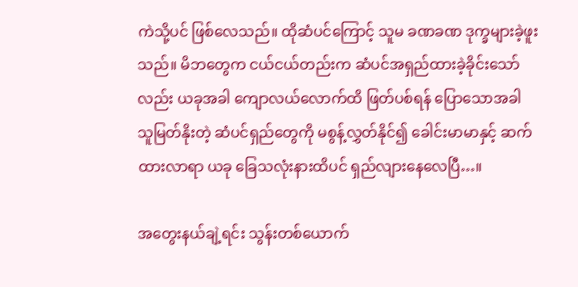ကဲသို့ပင် ဖြစ်လေသည်။ ထိုဆံပင်ကြောင့် သူမ ခဏခဏ ဒုက္ခများခဲ့ဖူးသည်။ မိဘတွေက ငယ်ငယ်တည်းက ဆံပင်အရှည်ထားခဲ့ခိုင်းသော်လည်း ယခုအခါ ကျောလယ်လောက်ထိ ဖြတ်ပစ်ရန် ပြောသောအခါ သူမြတ်နိုးတဲ့ ဆံပင်ရှည်တွေကို မစွန့်လွှတ်နိုင်၍ ခေါင်းမာမာနှင့် ဆက်ထားလာရာ ယခု ခြေသလုံးနားထိပင် ရှည်လျားနေလေပြီ…။

အတွေးနယ်ချဲ့ရင်း သွန်းတစ်ယောက်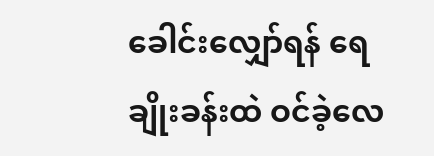ခေါင်းလျှော်ရန် ရေချိုးခန်းထဲ ဝင်ခဲ့လေ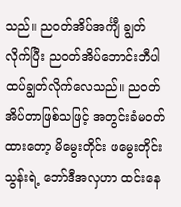သည်။ ညဝတ်အိပ်အင်္ကျီ ချွတ်လိုက်ပြီး ညဝတ်အိပ်ဘောင်းဘီပါ ထပ်ချွတ်လိုက်လေသည်။ ညဝတ်အိပ်တာဖြစ်သဖြင့် အတွင်းခံမဝတ်ထားတော့ မိမွေးတိုင်း ဖမွေးတိုင်း သွန်းရဲ့ ဘော်ဒီအလှဟာ ထင်းနေ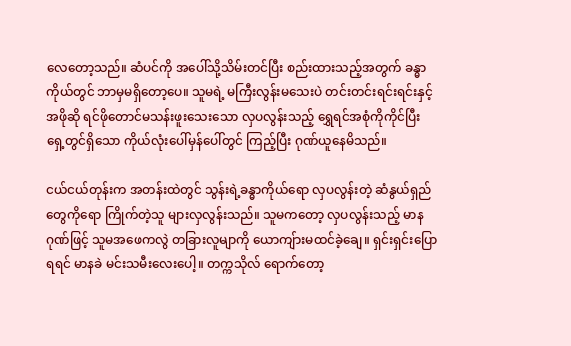လေတော့သည်။ ဆံပင်ကို အပေါ်သို့သိမ်းတင်ပြီး စည်းထားသည့်အတွက် ခန္ဓာကိုယ်တွင် ဘာမှမရှိတော့ပေ။ သူမရဲ့ မကြီးလွန်းမသေးပဲ တင်းတင်းရင်းရင်းနှင့် အဖိုဆို ရင်ဖိုတောင်မသန်းဖူးသေးသော လှပလွန်းသည့် ရွှေရင်အစုံကိုကိုင်ပြီး ရှေ့တွင်ရှိသော ကိုယ်လုံးပေါ်မှန်ပေါ်တွင် ကြည့်ပြီး ဂုဏ်ယူနေမိသည်။

ငယ်ငယ်တုန်းက အတန်းထဲတွင် သွန်းရဲ့ခန္ဓာကိုယ်ရော လှပလွန်းတဲ့ ဆံနွယ်ရှည်တွေကိုရော ကြိုက်တဲ့သူ များလှလွန်းသည်။ သူမကတော့ လှပလွန်းသည့် မာနဂုဏ်ဖြင့် သူမအဖေကလွဲ တခြားလူမျာကို ယောကျ်ားမထင်ခဲ့ချေ။ ရှင်းရှင်းပြောရရင် မာနခဲ မင်းသမီးလေးပေါ့။ တက္ကသိုလ် ရောက်တော့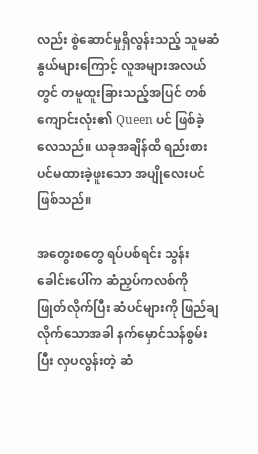လည်း စွဲဆောင်မှုရှိလွန်းသည့် သူမဆံနွယ်များကြောင့် လူအများအလယ်တွင် တမူထူးခြားသည့်အပြင် တစ်ကျောင်းလုံး၏ Queen ပင် ဖြစ်ခဲ့လေသည်။ ယခုအချိန်ထိ ရည်းစားပင်မထားခဲ့ဖူးသော အပျိုလေးပင် ဖြစ်သည်။

အတွေးစတွေ ရပ်ပစ်ရင်း သွန်း ခေါင်းပေါ်က ဆံညှပ်ကလစ်ကို ဖြုတ်လိုက်ပြီး ဆံပင်များကို ဖြည်ချလိုက်သောအခါ နက်မှောင်သန်စွမ်းပြီး လှပလွန်းတဲ့ ဆံ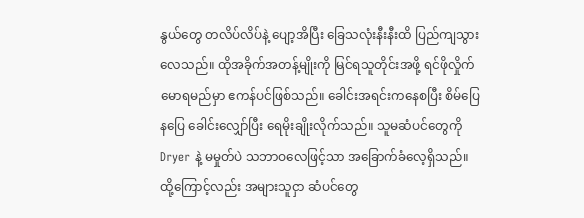နွယ်တွေ တလိပ်လိပ်နဲ့ ပျော့အိပြီး ခြေသလုံးနီးနီးထိ ပြည်ကျသွားလေသည်။ ထိုအခိုက်အတန့်မျိုးကို မြင်ရသူတိုင်းအဖို့ ရင်ဖိုလှိုက်မောရမည်မှာ ဧကန်ပင်ဖြစ်သည်။ ခေါင်းအရင်းကနေစပြီး စိမ်ပြေနပြေ ခေါင်းလျှော်ပြီး ရေမိုးချိုးလိုက်သည်။ သူမဆံပင်တွေကို Dryer နဲ့ မမှုတ်ပဲ သဘာဝလေဖြင့်သာ အခြောက်ခံလေ့ရှိသည်။ ထို့ကြောင့်လည်း အများသူငှာ ဆံပင်တွေ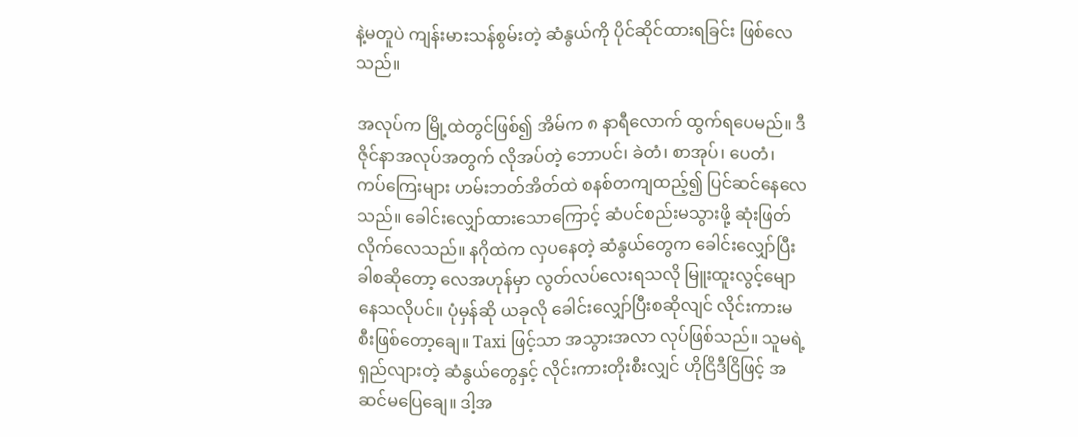နဲ့မတူပဲ ကျန်းမားသန်စွမ်းတဲ့ ဆံနွယ်ကို ပိုင်ဆိုင်ထားရခြင်း ဖြစ်လေသည်။

အလုပ်က မြို့ထဲတွင်ဖြစ်၍ အိမ်က ၈ နာရီလောက် ထွက်ရပေမည်။ ဒီဇိုင်နာအလုပ်အတွက် လိုအပ်တဲ့ ဘောပင်၊ ခဲတံ၊ စာအုပ်၊ ပေတံ၊ ကပ်ကြေးများ ဟမ်းဘတ်အိတ်ထဲ စနစ်တကျထည့်၍ ပြင်ဆင်နေလေသည်။ ခေါင်းလျှော်ထားသောကြောင့် ဆံပင်စည်းမသွားဖို့ ဆုံးဖြတ်လိုက်လေသည်။ နဂိုထဲက လှပနေတဲ့ ဆံနွယ်တွေက ခေါင်းလျှော်ပြီးခါစဆိုတော့ လေအဟုန်မှာ လွတ်လပ်လေးရသလို မြူးထူးလွင့်မျောနေသလိုပင်။ ပုံမှန်ဆို ယခုလို ခေါင်းလျှော်ပြီးစဆိုလျင် လိုင်းကားမစီးဖြစ်တော့ချေ။ Taxi ဖြင့်သာ အသွားအလာ လုပ်ဖြစ်သည်။ သူမရဲ့ ရှည်လျားတဲ့ ဆံနွယ်တွေနှင့် လိုင်းကားတိုးစီးလျှင် ဟိုငြိဒီငြိဖြင့် အဆင်မပြေချေ။ ဒါ့အ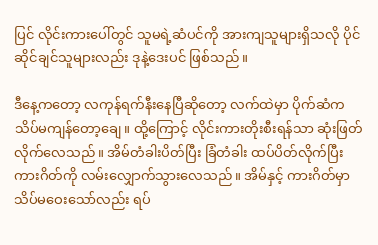ပြင် လိုင်းကားပေါ်တွင် သူမရဲ့ဆံပင်ကို အားကျသူများရှိသလို ပိုင်ဆိုင်ချင်သူများလည်း ဒုနဲ့ဒေးပင် ဖြစ်သည်။

ဒီနေ့ကတော့ လကုန်ရက်နီးနေပြီဆိုတော့ လက်ထဲမှာ ပိုက်ဆံက သိပ်မကျန်တော့ချေ။ ထို့ကြောင့် လိုင်းကားတိုးစီးရန်သာ ဆုံးဖြတ်လိုက်လေသည်။ အိမ်တံခါးပိတ်ပြီး ခြံတံခါး ထပ်ပိတ်လိုက်ပြီး ကားဂိတ်ကို လမ်းလျှောက်သွားလေသည်။ အိမ်နှင့် ကားဂိတ်မှာ သိပ်မဝေးသော်လည်း ရပ်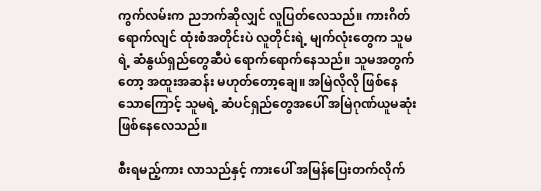ကွက်လမ်းက ညဘက်ဆိုလျှင် လူပြတ်လေသည်။ ကားဂိတ်ရောက်လျင် ထုံးစံအတိုင်းပဲ လူတိုင်းရဲ့ မျက်လုံးတွေက သူမရဲ့ ဆံနွယ်ရှည်တွေဆီပဲ ရောက်ရောက်နေသည်။ သူမအတွက်တော့ အထူးအဆန်း မဟုတ်တော့ချေ။ အမြဲလိုလို ဖြစ်နေသောကြောင့် သူမရဲ့ ဆံပင်ရှည်တွေအပေါ် အမြဲဂုဏ်ယူမဆုံး ဖြစ်နေလေသည်။

စီးရမည့်ကား လာသည်နှင့် ကားပေါ် အမြန်ပြေးတက်လိုက်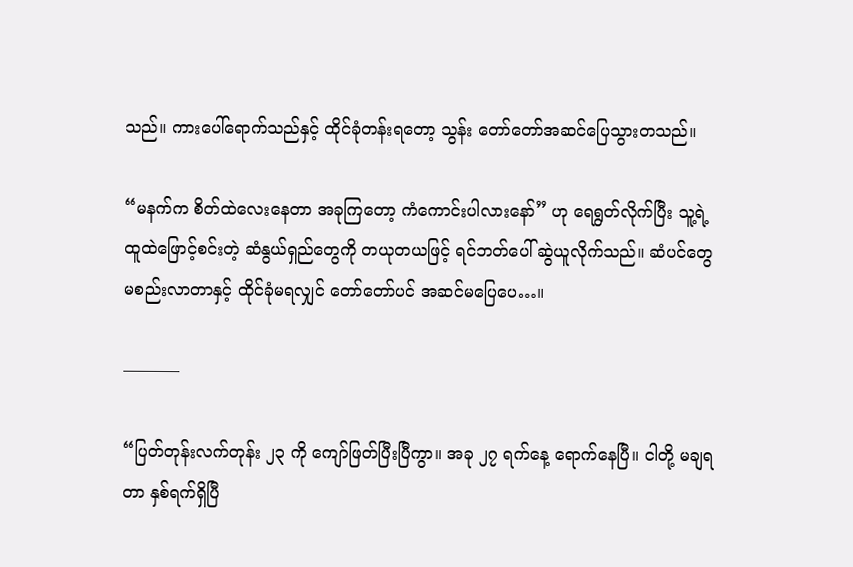သည်။ ကားပေါ်ရောက်သည်နှင့် ထိုင်ခုံတန်းရတော့ သွန်း တော်တော်အဆင်ပြေသွားတသည်။

“မနက်က စိတ်ထဲလေးနေတာ အခုကြတော့ ကံကောင်းပါလားနော်” ဟု ရေရွတ်လိုက်ပြီး သူ့ရဲ့ ထူထဲဖြောင့်စင်းတဲ့ ဆံနွယ်ရှည်တွေကို တယုတယဖြင့် ရင်ဘတ်ပေါ် ဆွဲယူလိုက်သည်။ ဆံပင်တွေ မစည်းလာတာနှင့် ထိုင်ခုံမရလျှင် တော်တော်ပင် အဆင်မပြေပေ…။

———–

“ပြတ်တုန်းလက်တုန်း ၂၃ ကို ကျော်ဖြတ်ပြီးပြီကွာ။ အခု ၂၇ ရက်နေ့ ရောက်နေပြီ။ ငါတို့ မချရတာ နှစ်ရက်ရှိပြီ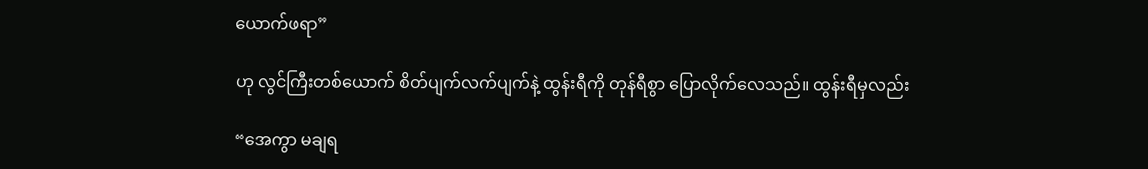ယောက်ဖရာ”

ဟု လွင်ကြီးတစ်ယောက် စိတ်ပျက်လက်ပျက်နဲ့ ထွန်းရီကို တုန်ရီစွာ ပြောလိုက်လေသည်။ ထွန်းရီမှလည်း

“အေကွာ မချရ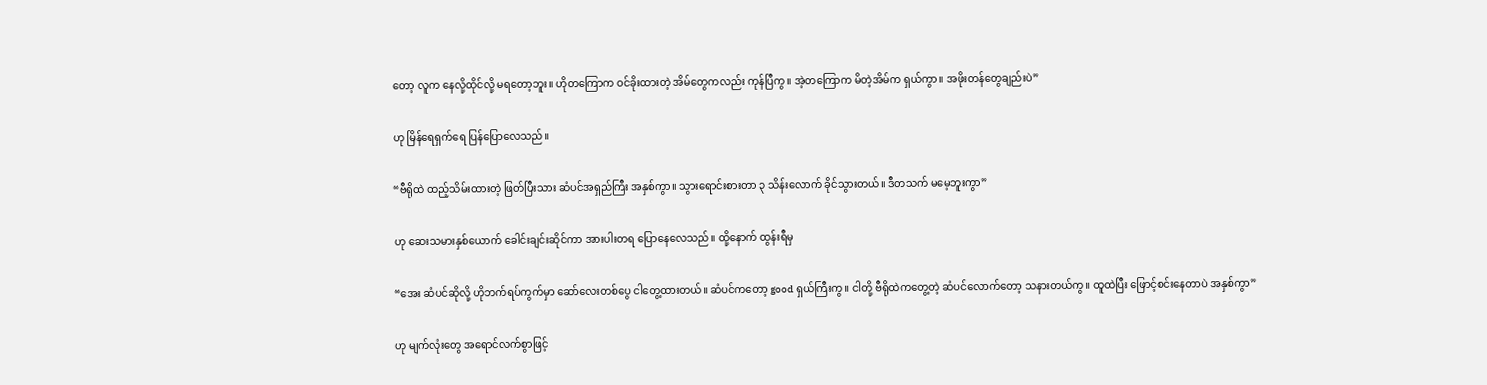တော့ လူက နေလို့ထိုင်လို့ မရတော့ဘူး။ ဟိုတကြောက ဝင်ခိုးထားတဲ့ အိမ်တွေကလည်း ကုန်ပြီကွ။ အဲ့တကြောက မိတဲ့အိမ်က ရှယ်ကွာ။ အဖိုးတန်တွေချည်းပဲ”

ဟု မြိန်ရေရှက်ရေ ပြန်ပြောလေသည်။

“ဗီရိုထဲ ထည့်သိမ်းထားတဲ့ ဖြတ်ပြီးသား ဆံပင်အရှည်ကြီး အနှစ်ကွာ။ သွားရောင်းစားတာ ၃ သိန်းလောက် ခိုင်သွားတယ်။ ဒီတသက် မမေ့ဘူးကွာ”

ဟု ဆေးသမားနှစ်ယောက် ခေါင်းချင်းဆိုင်ကာ အားပါးတရ ပြောနေလေသည်။ ထို့နောက် ထွန်းရီမှ

“အေး ဆံပင်ဆိုလို့ ဟိုဘက်ရပ်ကွက်မှာ ဆော်လေးတစ်ပွေ ငါတွေ့ထားတယ်။ ဆံပင်ကတော့ good ရှယ်ကြီးကွ။ ငါတို့ ဗီရိုထဲကတွေ့တဲ့ ဆံပင်လောက်တော့ သနားတယ်ကွ။ ထူထဲပြီး ဖြောင့်စင်းနေတာပဲ အနှစ်ကွာ”

ဟု မျက်လုံးတွေ အရောင်လက်စွာဖြင့်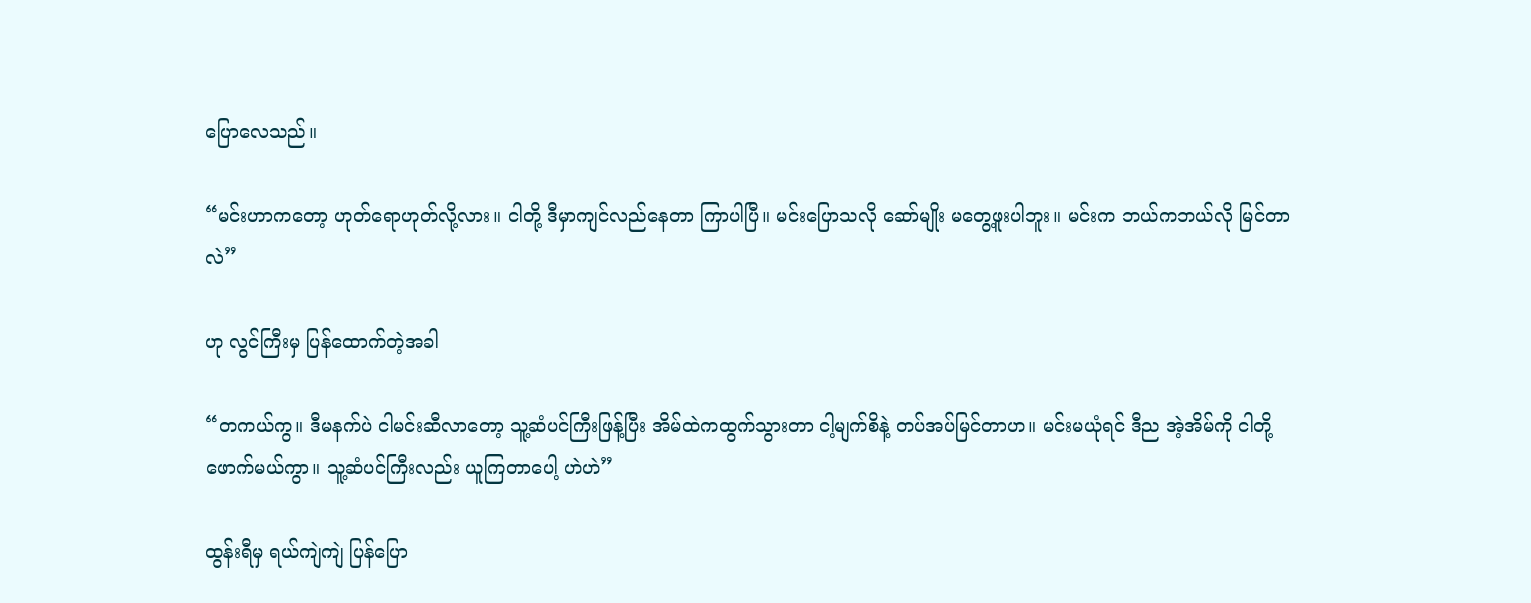ပြောလေသည်။

“မင်းဟာကတော့ ဟုတ်ရောဟုတ်လို့လား။ ငါတို့ ဒီမှာကျင်လည်နေတာ ကြာပါပြီ။ မင်းပြောသလို ဆော်မျိုး မတွေ့ဖူးပါဘူး။ မင်းက ဘယ်ကဘယ်လို မြင်တာလဲ”

ဟု လွင်ကြီးမှ ပြန်ထောက်တဲ့အခါ

“တကယ်ကွ။ ဒီမနက်ပဲ ငါမင်းဆီလာတော့ သူ့ဆံပင်ကြီးဖြန့်ပြီး အိမ်ထဲကထွက်သွားတာ ငါ့မျက်စိနဲ့ တပ်အပ်မြင်တာဟ။ မင်းမယုံရင် ဒီည အဲ့အိမ်ကို ငါတို့ဖောက်မယ်ကွာ။ သူ့ဆံပင်ကြီးလည်း ယူကြတာပေါ့ ဟဲဟဲ”

ထွန်းရီမှ ရယ်ကျဲကျဲ ပြန်ပြော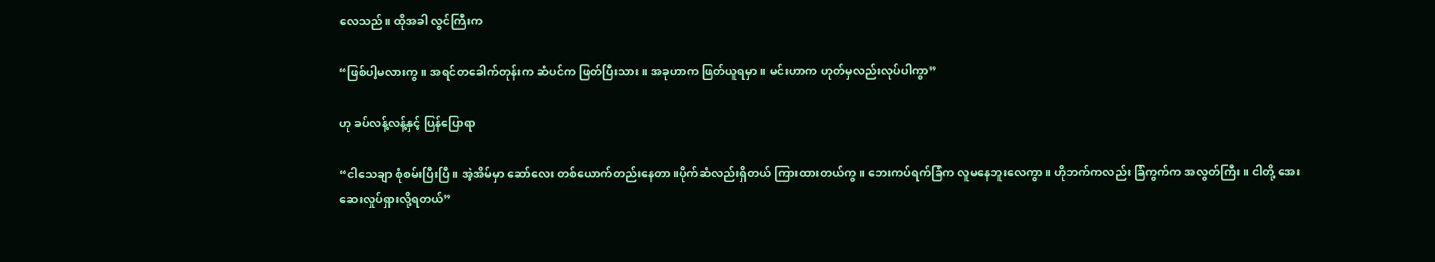လေသည်။ ထိုအခါ လွင်ကြီးက

“ဖြစ်ပါ့မလားကွ။ အရင်တခေါက်တုန်းက ဆံပင်က ဖြတ်ပြီးသား။ အခုဟာက ဖြတ်ယူရမှာ။ မင်းဟာက ဟုတ်မှလည်းလုပ်ပါကွာ”

ဟု ခပ်လန့်လန့်နှင့် ပြန်ပြောရာ

“ငါသေချာ စုံစမ်းပြီးပြီ။ အဲ့အိမ်မှာ ဆော်လေး တစ်ယောက်တည်းနေတာ။ပိုက်ဆံလည်းရှိတယ် ကြားထားတယ်ကွ။ ဘေးကပ်ရက်ခြံက လူမနေဘူးလေကွာ။ ဟိုဘက်ကလည်း ခြံကွက်က အလွတ်ကြီး။ ငါတို့ အေးဆေးလှုပ်ရှားလို့ရတယ်”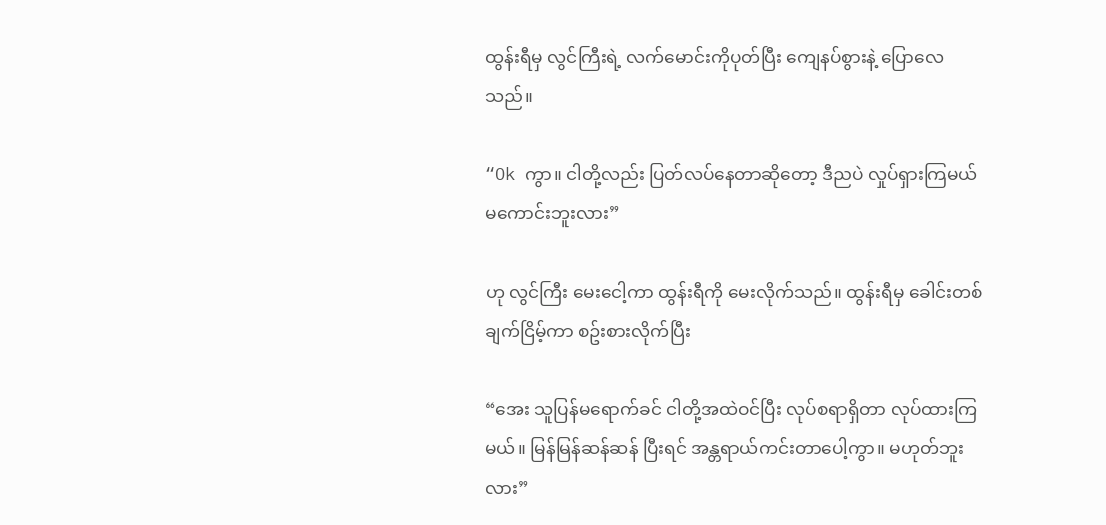ထွန်းရီမှ လွင်ကြီးရဲ့ လက်မောင်းကိုပုတ်ပြီး ကျေနပ်စွားနဲ့ ပြောလေသည်။

“Ok ကွာ။ ငါတို့လည်း ပြတ်လပ်နေတာဆိုတော့ ဒီညပဲ လှုပ်ရှားကြမယ် မကောင်းဘူးလား”

ဟု လွင်ကြီး မေးငေါ့ကာ ထွန်းရီကို မေးလိုက်သည်။ ထွန်းရီမှ ခေါင်းတစ်ချက်ငြိမ့်ကာ စဥ်းစားလိုက်ပြီး

“အေး သူပြန်မရောက်ခင် ငါတို့အထဲဝင်ပြီး လုပ်စရာရှိတာ လုပ်ထားကြမယ်။ မြန်မြန်ဆန်ဆန် ပြီးရင် အန္တရာယ်ကင်းတာပေါ့ကွာ။ မဟုတ်ဘူးလား”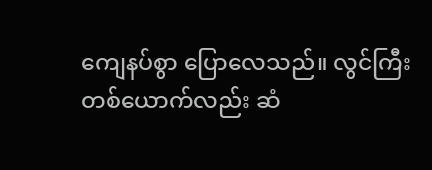ကျေနပ်စွာ ပြောလေသည်။ လွင်ကြီးတစ်ယောက်လည်း ဆံ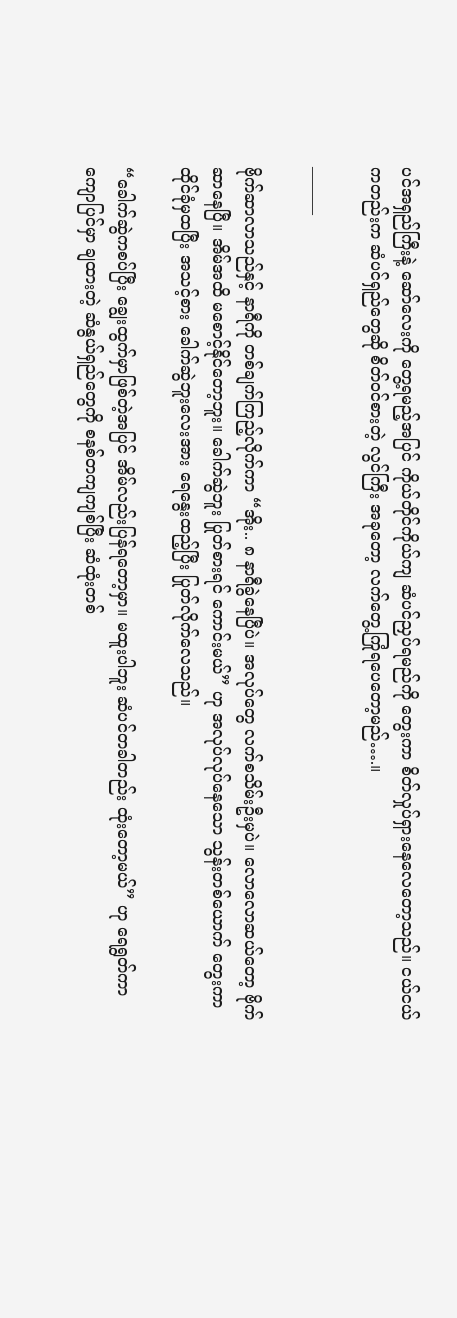ပင်အရှည်ကြီးနဲ့ ဆော်လေးကို တွေ့ရမည့်အပြင် ကိုယ်တိုင်ကိုယ်ကျ ဆံပင်ညှပ်ရမည်ကို တွေးကာ စိတ်လှုပ်ရှားနေလေတော့သည်။ ငယ်ငယ်ကတည်းက ဆံပင်ရှည်တွေဆို စိတ်ဝင်စားတဲ့ လွင်ကြီး အခုတော့ လက်တွေ့ကြုံရပေတော့မည်….။

———

ဗိုက်ဆာလာသည်နှင့် နာရီကို တစ်ချက်ကြည့်လိုက်ကာ “အိုး.. ၈ နာရီခွဲနေပြီပဲ။ အလုပ်တွေ လက်စသိမ်းဦးမှပဲ။ လောလောဆယ်တော့ ဗိုက်ဆာနေပြီ။ အိမ်အထိ မစောင့်နိုင်တော့ဘူး။ ခေါက်ဆွဲဘူး ပြုတ်စားရင် ကောင်းမယ်” ဟု အလုပ်လုပ်နေသော သွန်းတစ်ယောက် တွေးကာ ထိုင်ခုံမှထပြီး အသင့်စား ခေါက်ဆွဲဘူးလေးအား ရေနွေးထည့်ပြီး ပြုတ်လိုက်လေသည်။

“ခေါက်ဆွဲကစပ်ပြီး ချွေးထွက်မှာဖြစ်တဲ့အပြင် အိမ်လည်းပြန်ရတော့မှာ။ မထူးပါဘူး ဆံပင်တခါတည်း ထုံးတော့မယ်” ဟု ရေရွတ်ကာ ကျောပြင်မှာ ချထားတဲ့ ဆံနွယ်ရှည်တွေကို စနစ်တကျကျစ်ပြီး ဆံထုံးတစ်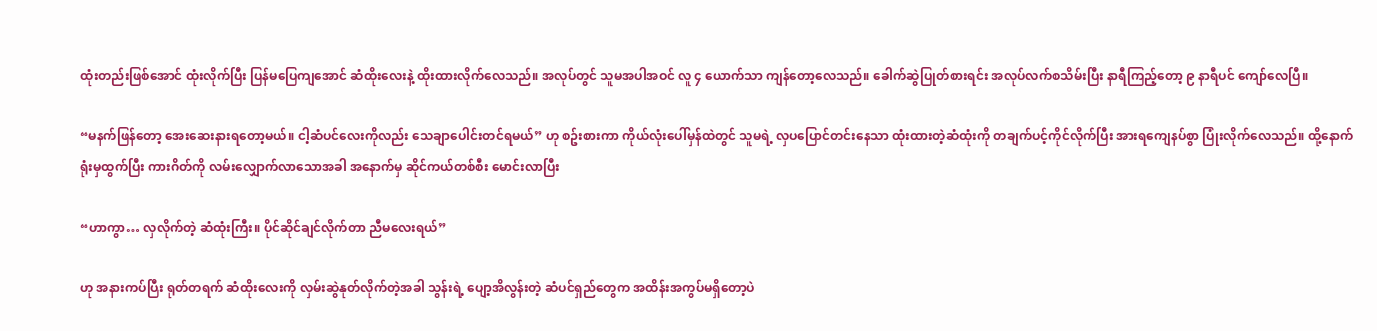ထုံးတည်းဖြစ်အောင် ထုံးလိုက်ပြီး ပြန်မပြေကျအောင် ဆံထိုးလေးနဲ့ ထိုးထားလိုက်လေသည်။ အလုပ်တွင် သူမအပါအဝင် လူ ၄ ယောက်သာ ကျန်တော့လေသည်။ ခေါက်ဆွဲပြုတ်စားရင်း အလုပ်လက်စသိမ်းပြီး နာရီကြည့်တော့ ၉ နာရီပင် ကျော်လေပြီ။

“မနက်ဖြန်တော့ အေးဆေးနားရတော့မယ်။ ငါ့ဆံပင်လေးကိုလည်း သေချာပေါင်းတင်ရမယ်” ဟု စဥ်းစားကာ ကိုယ်လုံးပေါ်မှန်ထဲတွင် သူမရဲ့ လှပပြောင်တင်းနေသာ ထုံးထားတဲ့ဆံထုံးကို တချက်ပင့်ကိုင်လိုက်ပြီး အားရကျေနပ်စွာ ပြုံးလိုက်လေသည်။ ထို့နောက် ရုံးမှထွက်ပြီး ကားဂိတ်ကို လမ်းလျှောက်လာသောအခါ အနောက်မှ ဆိုင်ကယ်တစ်စီး မောင်းလာပြီး

“ဟာကွာ… လှလိုက်တဲ့ ဆံထုံးကြီး။ ပိုင်ဆိုင်ချင်လိုက်တာ ညီမလေးရယ်”

ဟု အနားကပ်ပြီး ရုတ်တရက် ဆံထိုးလေးကို လှမ်းဆွဲနုတ်လိုက်တဲ့အခါ သွန်းရဲ့ ပျော့အိလွန်းတဲ့ ဆံပင်ရှည်တွေက အထိန်းအကွပ်မရှိတော့ပဲ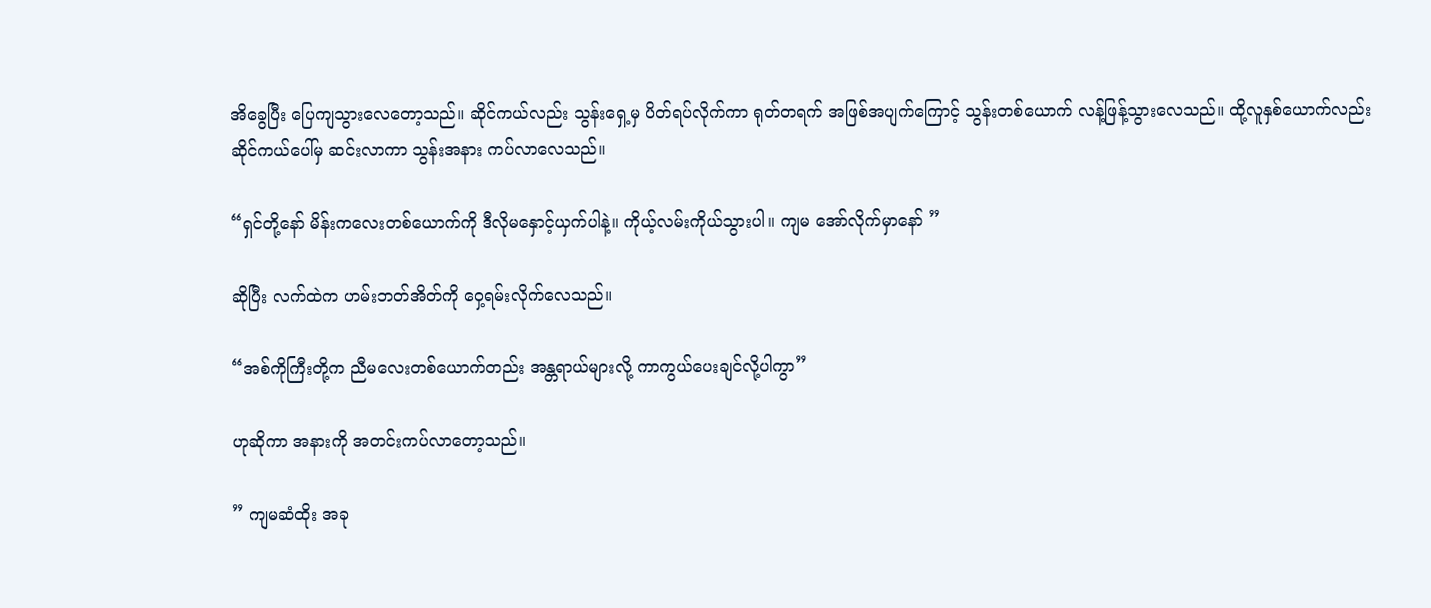အိခွေပြီး ပြေကျသွားလေတော့သည်။ ဆိုင်ကယ်လည်း သွန်းရှေ့မှ ပိတ်ရပ်လိုက်ကာ ရုတ်တရက် အဖြစ်အပျက်ကြောင့် သွန်းတစ်ယောက် လန့်ဖြန့်သွားလေသည်။ ထို့လူနှစ်ယောက်လည်း ဆိုင်ကယ်ပေါ်မှ ဆင်းလာကာ သွန်းအနား ကပ်လာလေသည်။

“ရှင်တို့နော် မိန်းကလေးတစ်ယောက်ကို ဒီလိုမနှောင့်ယှက်ပါနဲ့။ ကိုယ့်လမ်းကိုယ်သွားပါ။ ကျမ အော်လိုက်မှာနော် ”

ဆိုပြီး လက်ထဲက ဟမ်းဘတ်အိတ်ကို ဝှေ့ရမ်းလိုက်လေသည်။

“အစ်ကိုကြီးတို့က ညီမလေးတစ်ယောက်တည်း အန္တရာယ်များလို့ ကာကွယ်ပေးချင်လို့ပါကွာ”

ဟုဆိုကာ အနားကို အတင်းကပ်လာတော့သည်။

” ကျမဆံထိုး အခု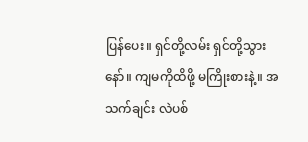ပြန်ပေး။ ရှင်တို့လမ်း ရှင်တို့သွားနော်။ ကျမကိုထိဖို့ မကြိုးစားနဲ့။ အသက်ချင်း လဲပစ်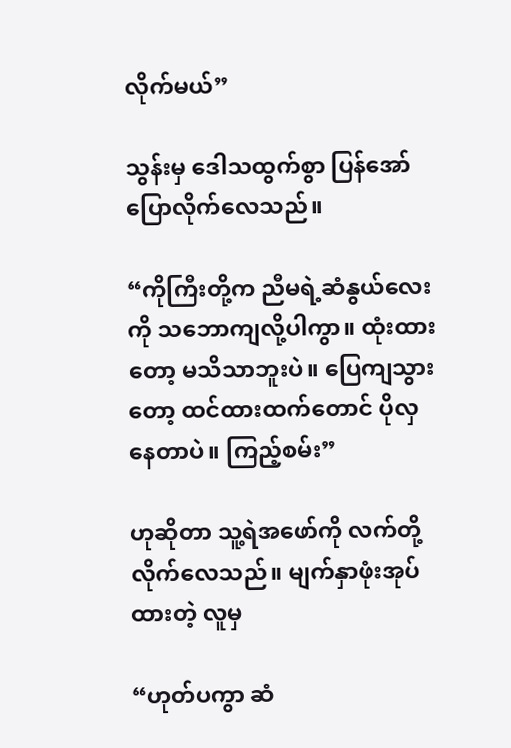လိုက်မယ်”

သွန်းမှ ဒေါသထွက်စွာ ပြန်အော်ပြောလိုက်လေသည်။

“ကိုကြီးတို့က ညီမရဲ့ဆံနွယ်လေးကို သဘောကျလို့ပါကွာ။ ထုံးထားတော့ မသိသာဘူးပဲ။ ပြေကျသွားတော့ ထင်ထားထက်တောင် ပိုလှနေတာပဲ။ ကြည့်စမ်း”

ဟုဆိုတာ သူ့ရဲအဖော်ကို လက်တို့လိုက်လေသည်။ မျက်နှာဖုံးအုပ်ထားတဲ့ လူမှ

“ဟုတ်ပကွာ ဆံ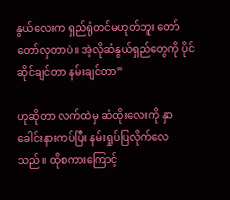နွယ်လေးက ရှည်ရုံတင်မဟုတ်ဘူး တော်တော်လှတာပဲ။ အဲ့လိုဆံနွယ်ရှည်တွေကို ပိုင်ဆိုင်ချင်တာ နမ်းချင်တာ”

ဟုဆိုတာ လက်ထဲမှ ဆံထိုးလေးကို နှာခေါင်းနားကပ်ပြီး နမ်းရှုပ်ပြလိုက်လေသည်။ ထိုစကားကြောင့်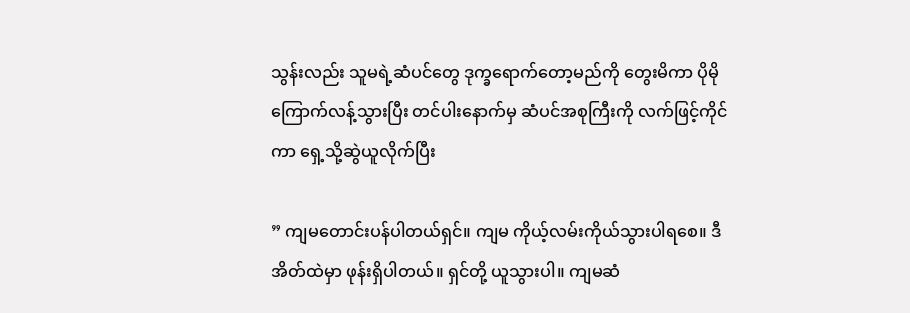သွန်းလည်း သူမရဲ့ဆံပင်တွေ ဒုက္ခရောက်တော့မည်ကို တွေးမိကာ ပိုမိုကြောက်လန့်သွားပြီး တင်ပါးနောက်မှ ဆံပင်အစုကြီးကို လက်ဖြင့်ကိုင်ကာ ရှေ့သို့ဆွဲယူလိုက်ပြီး

” ကျမတောင်းပန်ပါတယ်ရှင်။ ကျမ ကိုယ့်လမ်းကိုယ်သွားပါရစေ။ ဒီအိတ်ထဲမှာ ဖုန်းရှိပါတယ်။ ရှင်တို့ ယူသွားပါ။ ကျမဆံ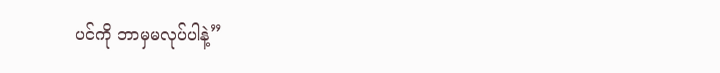ပင်ကို ဘာမှမလုပ်ပါနဲ့”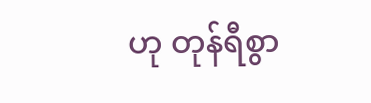ဟု တုန်ရီစွာ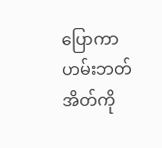ပြောကာ ဟမ်းဘတ်အိတ်ကို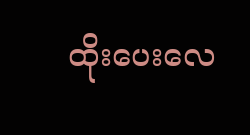ထိုးပေးလေ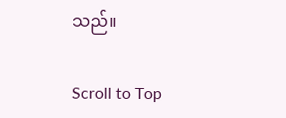သည်။

Scroll to Top